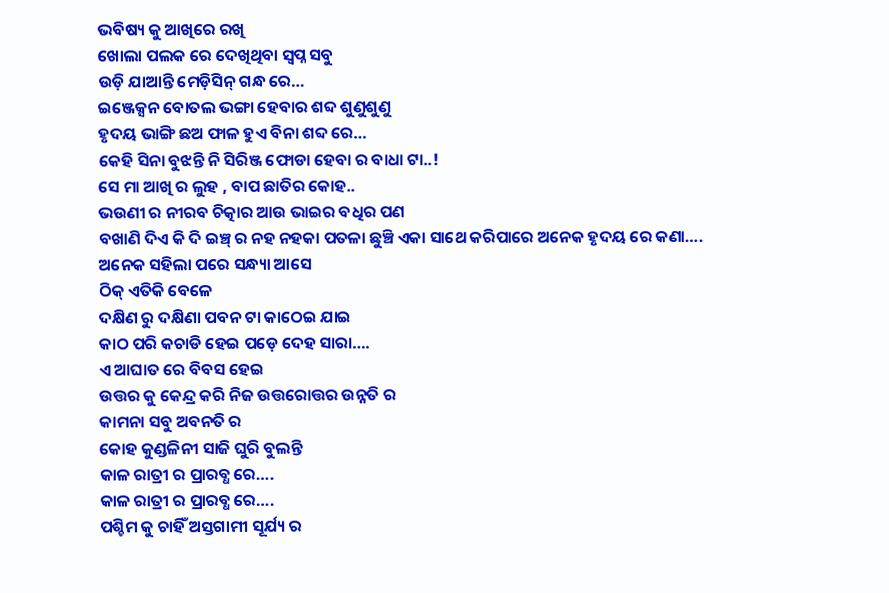ଭବିଷ୍ୟ କୁ ଆଖିରେ ରଖି
ଖୋଲା ପଲକ ରେ ଦେଖିଥିବା ସ୍ବପ୍ନ ସବୁ
ଉଡ଼ି ଯାଆନ୍ତି ମେଡ଼ିସିନ୍ ଗନ୍ଧ ରେ…
ଇଞ୍ଜେକ୍ସନ ବୋତଲ ଭଙ୍ଗା ହେବାର ଶବ୍ଦ ଶୁଣୁଶୁଣୁ
ହୃଦୟ ଭାଙ୍ଗି ଛଅ ଫାଳ ହୁଏ ବିନା ଶବ୍ଦ ରେ…
କେହି ସିନା ବୁଝନ୍ତି ନି ସିରିଞ୍ଜ ଫୋଡା ହେବା ର ବାଧା ଟା..!
ସେ ମା ଆଖି ର ଲୁହ , ବାପ ଛାତିର କୋହ..
ଭଉଣୀ ର ନୀରବ ଚିତ୍କାର ଆଉ ଭାଇର ବଧିର ପଣ
ବଖାଣି ଦିଏ କି ଦି ଇଞ୍ଚ୍ ର ନହ ନହକା ପତଳା ଛୁଞ୍ଚି ଏକା ସାଥେ କରିପାରେ ଅନେକ ହୃଦୟ ରେ କଣା….
ଅନେକ ସହିଲା ପରେ ସନ୍ଧ୍ୟା ଆସେ
ଠିକ୍ ଏତିକି ବେଳେ
ଦକ୍ଷିଣ ରୁ ଦକ୍ଷିଣା ପବନ ଟା କାଠେଇ ଯାଇ
କାଠ ପରି କଚାଡି ହେଇ ପଡ଼େ ଦେହ ସାରା….
ଏ ଆଘାତ ରେ ବିବସ ହେଇ
ଉତ୍ତର କୁ କେନ୍ଦ୍ର କରି ନିଜ ଉତ୍ତରୋତ୍ତର ଉନ୍ନତି ର
କାମନା ସବୁ ଅବନତି ର
କୋହ କୁଣ୍ଡଳିନୀ ସାଜି ଘୁରି ବୁଲନ୍ତି
କାଳ ରାତ୍ରୀ ର ପ୍ରାରବ୍ଧ ରେ….
କାଳ ରାତ୍ରୀ ର ପ୍ରାରବ୍ଧ ରେ….
ପଶ୍ଚିମ କୁ ଚାହିଁ ଅସ୍ତଗାମୀ ସୂର୍ଯ୍ୟ ର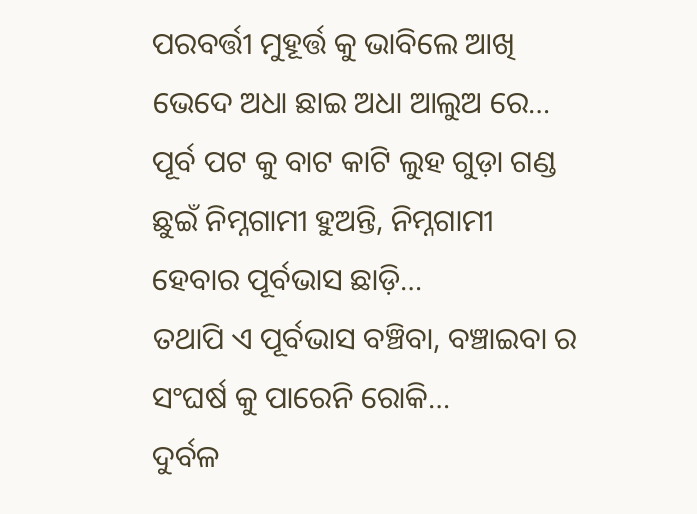ପରବର୍ତ୍ତୀ ମୁହୂର୍ତ୍ତ କୁ ଭାବିଲେ ଆଖି ଭେଦେ ଅଧା ଛାଇ ଅଧା ଆଲୁଅ ରେ…
ପୂର୍ବ ପଟ କୁ ବାଟ କାଟି ଲୁହ ଗୁଡ଼ା ଗଣ୍ଡ ଛୁଇଁ ନିମ୍ନଗାମୀ ହୁଅନ୍ତି, ନିମ୍ନଗାମୀ ହେବାର ପୂର୍ବଭାସ ଛାଡ଼ି…
ତଥାପି ଏ ପୂର୍ବଭାସ ବଞ୍ଚିବା, ବଞ୍ଚାଇବା ର
ସଂଘର୍ଷ କୁ ପାରେନି ରୋକି…
ଦୁର୍ବଳ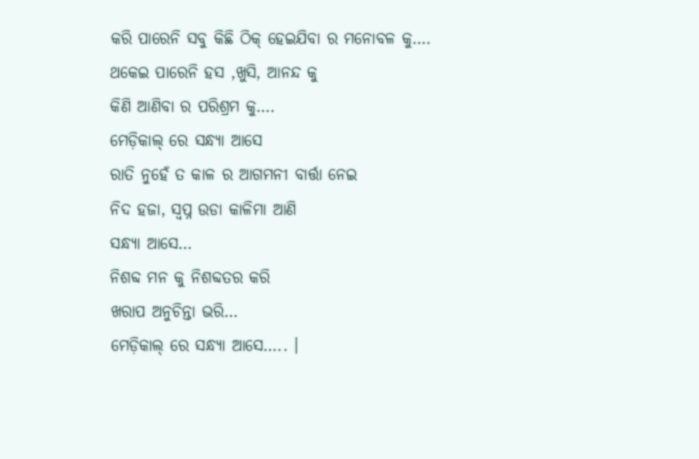କରି ପାରେନି ସବୁ କିଛି ଠିକ୍ ହେଇଯିବା ର ମନୋବଳ କୁ….
ଥକେଇ ପାରେନି ହସ ,ଖୁସି, ଆନନ୍ଦ କୁ
କିଣି ଆଣିବା ର ପରିଶ୍ରମ କୁ….
ମେଡ଼ିକାଲ୍ ରେ ସନ୍ଧ୍ୟା ଆସେ
ରାତି ନୁହେଁ ତ କାଳ ର ଆଗମନୀ ବାର୍ତ୍ତା ନେଇ
ନିଦ ହଜା, ସ୍ବପ୍ନ ଉଡା କାଳିମା ଆଣି
ସନ୍ଧ୍ୟା ଆସେ…
ନିଶବ୍ଦ ମନ କୁ ନିଶବ୍ଦତର କରି
ଖରାପ ଅନୁଚିନ୍ତା ଭରି…
ମେଡ଼ିକାଲ୍ ରେ ସନ୍ଧ୍ୟା ଆସେ….. ।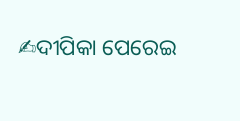✍ଦୀପିକା ପେରେଇ